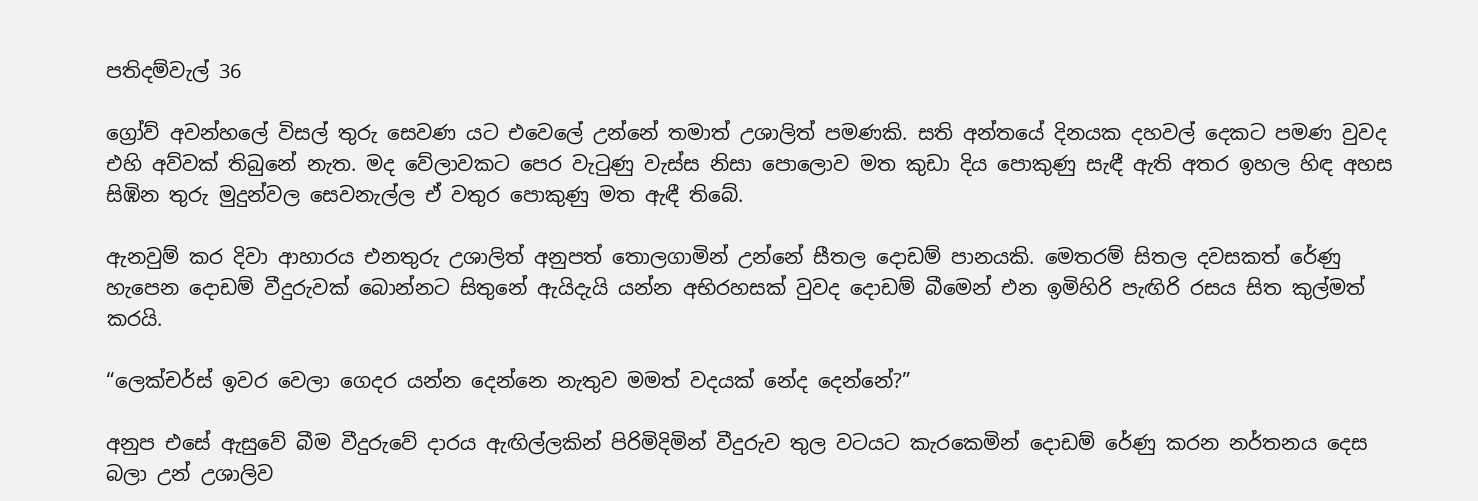පතිදම්වැල් 36

ග්‍රෝව් අවන්හලේ විසල් තුරු සෙවණ යට එවෙලේ උන්නේ තමාත් උශාලිත් පමණකි. සති අන්තයේ දිනයක දහවල් දෙකට පමණ වුවද එහි අව්වක් තිබුනේ නැත. මද වේලාවකට පෙර වැටුණු වැස්ස නිසා පොලොව මත කුඩා දිය පොකුණු සැඳී ඇති අතර ඉහල හිඳ අහස සිඹින තුරු මුදුන්වල සෙවනැල්ල ඒ වතුර පොකුණු මත ඇඳී තිබේ.

ඇනවුම් කර දිවා ආහාරය එනතුරු උශාලිත් අනුපත් තොලගාමින් උන්නේ සීතල දොඩම් පානයකි. මෙතරම් සිතල දවසකත් රේණු හැපෙන දොඩම් වීදුරුවක් බොන්නට සිතුනේ ඇයිදැයි යන්න අභිරහසක් වුවද දොඩම් බීමෙන් එන ඉමිහිරි පැඟිරි රසය සිත කුල්මත් කරයි.

“ලෙක්චර්ස් ඉවර වෙලා ගෙදර යන්න දෙන්නෙ නැතුව මමත් වදයක් නේද දෙන්නේ?”

අනුප එසේ ඇසුවේ බීම වීදුරුවේ දාරය ඇඟිල්ලකින් පිරිමිදිමින් වීදුරුව තුල වටයට කැරකෙමින් දොඩම් රේණු කරන නර්තනය දෙස බලා උන් උශාලිව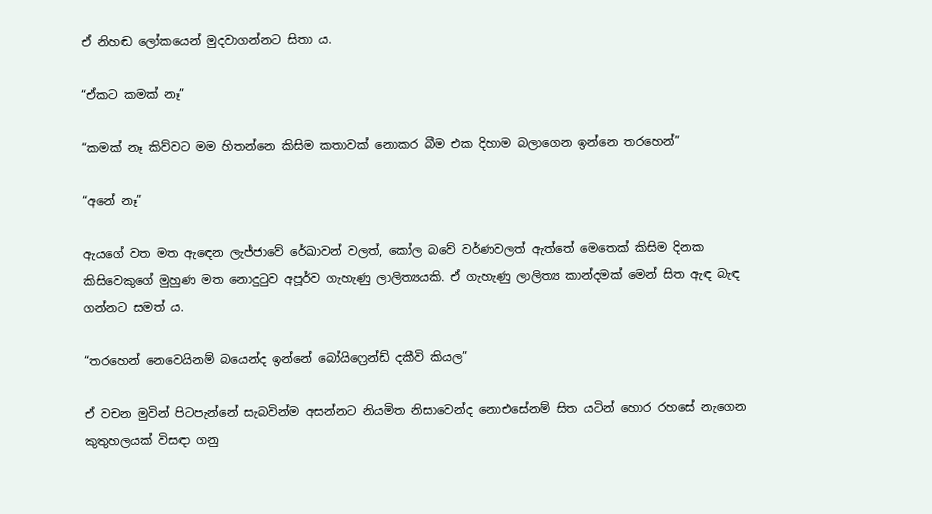ඒ නිහඬ ලෝකයෙන් මුදවාගන්නට සිතා ය.

“ඒකට කමක් නෑ”

“කමක් නෑ කිව්වට මම හිතන්නෙ කිසිම කතාවක් නොකර බීම එක දිහාම බලාගෙන ඉන්නෙ තරහෙන්”

“අනේ නෑ”

ඇයගේ වත මත ඇඳෙන ලැජ්ජාවේ රේඛාවන් වලත්, කෝල බවේ වර්ණවලත් ඇත්තේ මෙතෙක් කිසිම දිනක කිසිවෙකුගේ මුහුණ මත නොදුටුව අපූර්ව ගැහැණු ලාලිත්‍යයකි. ඒ ගැහැණු ලාලිත්‍ය කාන්දමක් මෙන් සිත ඇඳ බැඳ ගන්නට සමත් ය.

“තරහෙන් නෙවෙයිනම් බයෙන්ද ඉන්නේ බෝයිෆ්‍රෙන්ඩ් දකීවි කියල”

ඒ වචන මුවින් පිටපැන්නේ සැබවින්ම අසන්නට නියමිත නිසාවෙන්ද නොඑසේනම් සිත යටින් හොර රහසේ නැගෙන කුතුහලයක් විසඳා ගනු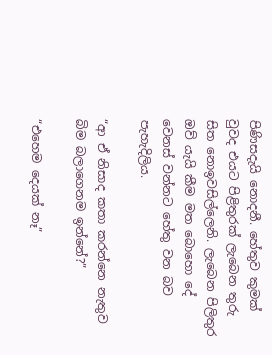පිණිසදැයි නොදනී. හේතුව කුමක් වුවද එයට පිළිතුරක් ලැබෙන තුරු සිත නොඉවසිල්ලෙනි. ලැබෙන පිලිතුර ඔව් යැයි කීම මත බොහො දේ වෙනස් වන්නට හේතු වන බව පැහැදිලිය.

“ආ ඒ නිසාද කතා කරන්නෙ නැතුව බිම බලාගෙනම ඉන්නේ?”

“එහෙම දෙයක් නෑ”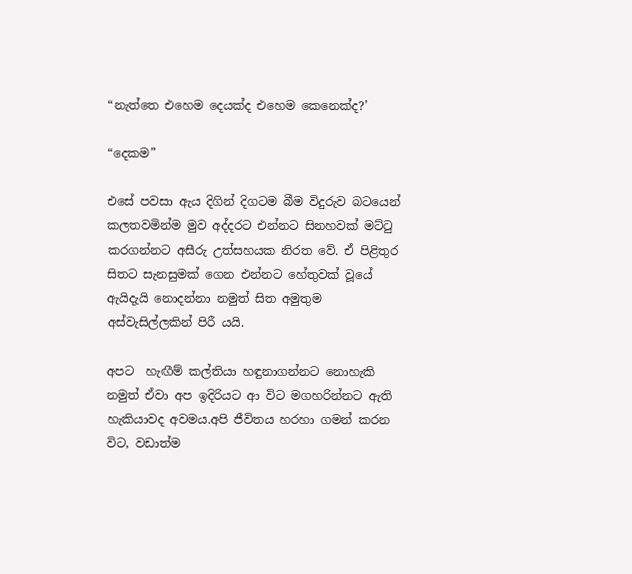“නැත්තෙ එහෙම දෙයක්ද එහෙම කෙනෙක්ද?’

“දෙකම”

එසේ පවසා ඇය දිගින් දිගටම බීම විදුරුව බටයෙන් කලතවමින්ම මුව අද්දරට එන්නට සිනහවක් මට්ටු කරගන්නට අසීරු උත්සහයක නිරත වේ. ඒ පිළිතුර සිතට සැනසුමක් ගෙන එන්නට හේතුවක් වූයේ ඇයිදැයි නොදන්නා නමුත් සිත අමුතුම අස්වැසිල්ලකින් පිරී යයි.

අපට  හැඟීම් කල්තියා හඳුනාගන්නට නොහැකි නමුත් ඒවා අප ඉදිරියට ආ විට මගහරින්නට ඇති හැකියාවද අවමය.අපි ජීවිතය හරහා ගමන් කරන විට, වඩාත්ම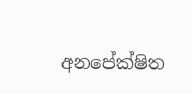අනපේක්ෂිත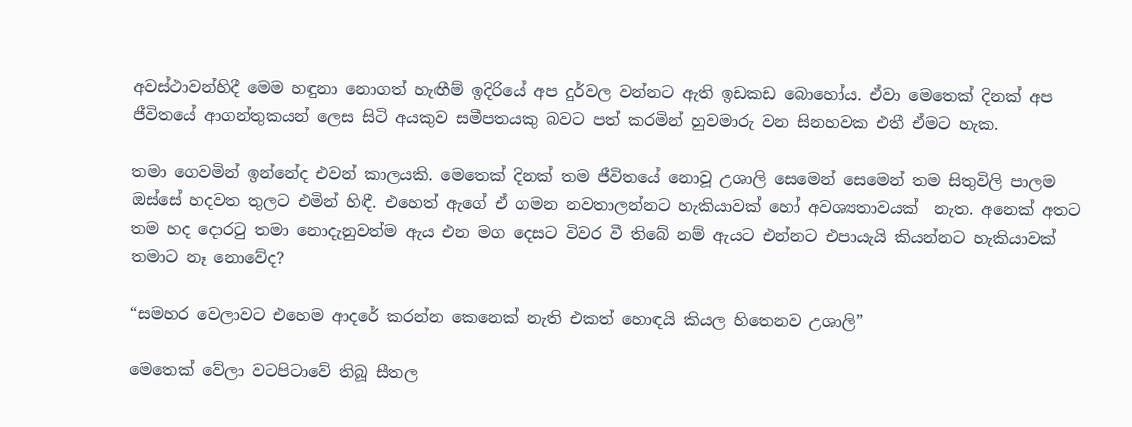අවස්ථාවන්හිදී මෙම හඳුනා නොගත් හැඟීම් ඉදිරියේ අප දුර්වල වන්නට ඇති ඉඩකඩ බොහෝය. ඒවා මෙතෙක් දිනක් අප ජීවිතයේ ආගන්තුකයන් ලෙස සිටි අයකුව සමීපතයකු බවට පත් කරමින් හුවමාරු වන සිනහවක එතී ඒමට හැක.

තමා ගෙවමින් ඉන්නේද එවන් කාලයකි. මෙතෙක් දිනක් තම ජීවිතයේ නොවූ උශාලි සෙමෙන් සෙමෙන් තම සිතුවිලි පාලම ඔස්සේ හදවත තුලට එමින් හිඳී. එහෙත් ඇගේ ඒ ගමන නවතාලන්නට හැකියාවක් හෝ අවශ්‍යතාවයක්  නැත. අනෙක් අතට තම හද දොරටු තමා නොදැනුවත්ම ඇය එන මග දෙසට විවර වී තිබේ නම් ඇයට එන්නට එපායැයි කියන්නට හැකියාවක් තමාට නෑ නොවේද?

“සමහර වෙලාවට එහෙම ආදරේ කරන්න කෙනෙක් නැති එකත් හොඳයි කියල හිතෙනව උශාලි”

මෙතෙක් වේලා වටපිටාවේ තිබූ සීතල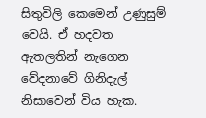සිතුවිලි කෙමෙන් උණුසුම් වෙයි. ඒ හදවත ඇතලතින් නැගෙන වේදනාවේ ගිනිදැල් නිසාවෙන් විය හැක.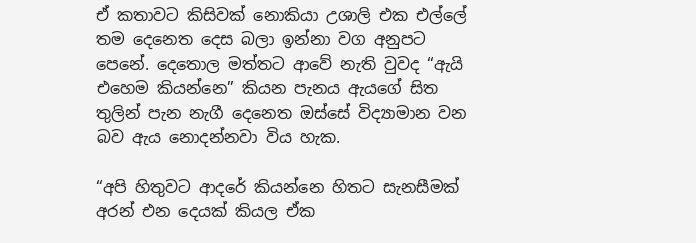ඒ කතාවට කිසිවක් නොකියා උශාලි එක එල්ලේ තම දෙනෙත දෙස බලා ඉන්නා වග අනුපට පෙනේ. දෙතොල මත්තට ආවේ නැති වුවද “ඇයි එහෙම කියන්නෙ” කියන පැනය ඇයගේ සිත තුලින් පැන නැගී දෙනෙත ඔස්සේ විද්‍යාමාන වන බව ඇය නොදන්නවා විය හැක.

“අපි හිතුවට ආදරේ කියන්නෙ හිතට සැනසීමක් අරන් එන දෙයක් කියල ඒක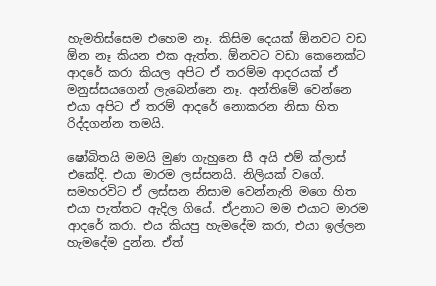හැමතිස්සෙම එහෙම නෑ. කිසිම දෙයක් ඕනවට වඩ ඕන නෑ කියන එක ඇත්ත. ඕනවට වඩා කෙනෙක්ට ආදරේ කරා කියල අපිට ඒ තරම්ම ආදරයක් ඒ මනුස්සයගෙන් ලැබෙන්නෙ නෑ. අන්තිමේ වෙන්නෙ එයා අපිට ඒ තරම් ආදරේ නොකරන නිසා හිත රිද්දගන්න තමයි.

ෂෝබිතයි මමයි මුණ ගැහුනෙ සී අයි එම් ක්ලාස් එකේදි. එයා මාරම ලස්සනයි. නිලියක් වගේ. සමහරවිට ඒ ලස්සන නිසාම වෙන්නැති මගෙ හිත එයා පැත්තට ඇදිල ගියේ. ඒඋනාට මම එයාට මාරම ආදරේ කරා. එය කියපු හැමදේම කරා, එයා ඉල්ලන හැමදේම දුන්න. ඒත්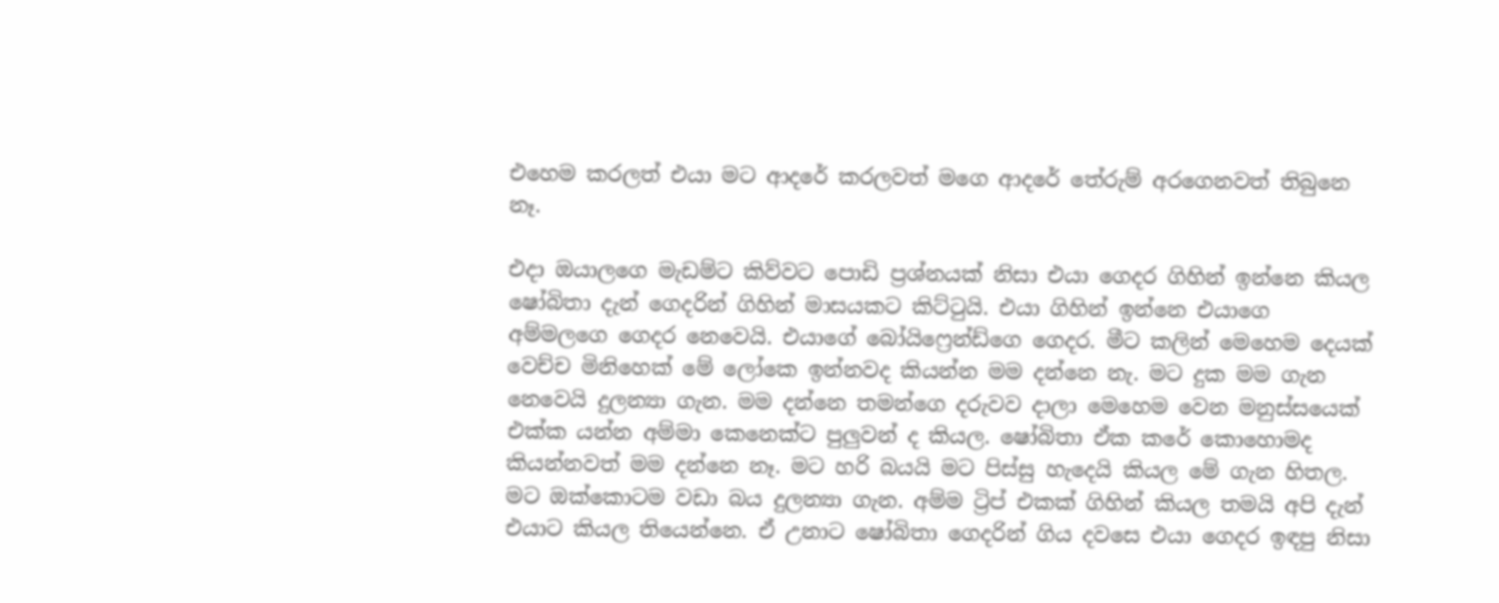එහෙම කරලත් එයා මට ආදරේ කරලවත් මගෙ ආදරේ තේරුම් අරගෙනවත් තිබුනෙ නෑ.

එදා ඔයාලගෙ මැඩම්ට කිව්වට පොඩි ප්‍රශ්නයක් නිසා එයා ගෙදර ගිහින් ඉන්නෙ කියල ෂෝබිතා දැන් ගෙදරින් ගිහින් මාසයකට කිට්ටුයි. එයා ගිහින් ඉන්නෙ එයාගෙ අම්මලගෙ ගෙදර නෙවෙයි. එයාගේ බෝයිෆ්‍රෙන්ඩ්ගෙ ගෙදර. මීට කලින් මෙහෙම දෙයක් වෙච්ච මිනිහෙක් මේ ලෝකෙ ඉන්නවද කියන්න මම දන්නෙ නැ. මට දුක මම ගැන නෙවෙයි දුලන්‍යා ගැන. මම දන්නෙ තමන්ගෙ දරුවව දාලා මෙහෙම වෙන මනුස්සයෙක් එක්ක යන්න අම්මා කෙනෙක්ට පුලුවන් ද කියල. ෂෝබිතා ඒක කරේ කොහොමද කියන්නවත් මම දන්නෙ නෑ. මට හරි බයයි මට පිස්සු හැදෙයි කියල මේ ගැන හිතල. මට ඔක්කොටම වඩා බය දුලන්‍යා ගැන. අම්ම ට්‍රිප් එකක් ගිහින් කියල තමයි අපි දැන් එයාට කියල තියෙන්නෙ. ඒ උනාට ෂෝබිතා ගෙදරින් ගිය දවසෙ එයා ගෙදර ඉඳපු නිසා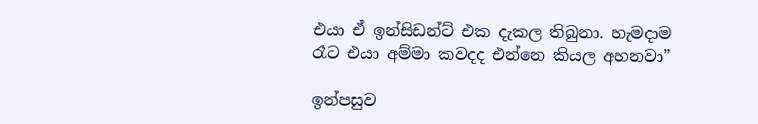එයා ඒ ඉන්සිඩන්ට් එක දැකල තිබුනා. හැමදාම රෑට එයා අම්මා කවදද එන්නෙ කියල අහනවා”

ඉන්පසුව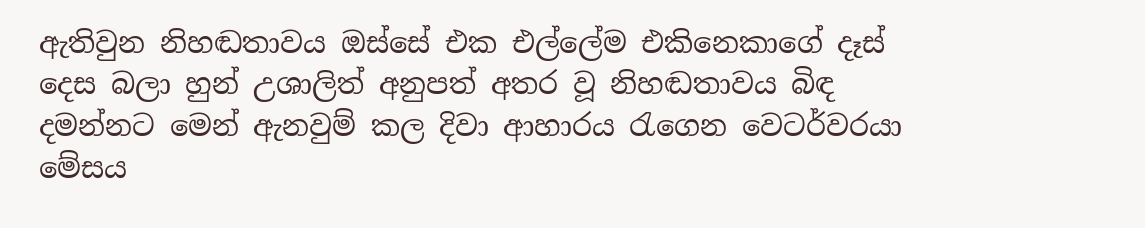ඇතිවුන නිහඬතාවය ඔස්සේ එක එල්ලේම එකිනෙකාගේ දෑස් දෙස බලා හුන් උශාලිත් අනුපත් අතර වූ නිහඬතාවය බිඳ දමන්නට මෙන් ඇනවුම් කල දිවා ආහාරය රැගෙන වෙටර්වරයා මේසය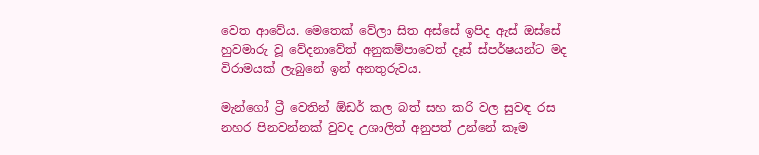වෙත ආවේය. මෙතෙක් වේලා සිත අස්සේ ඉපිද ඇස් ඔස්සේ හුවමාරු වූ වේදනාවේත් අනුකම්පාවෙත් දෑස් ස්පර්ෂයන්ට මද විරාමයක් ලැබුනේ ඉන් අනතුරුවය.

මැන්ගෝ ට්‍රී වෙතින් ඕඩර් කල බත් සහ කරි වල සුවඳ රස නහර පිනවන්නක් වුවද උශාලිත් අනුපත් උන්නේ කෑම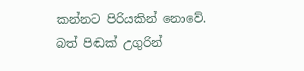කන්නට පිරියකින් නොවේ. බත් පිඬක් උගුරින්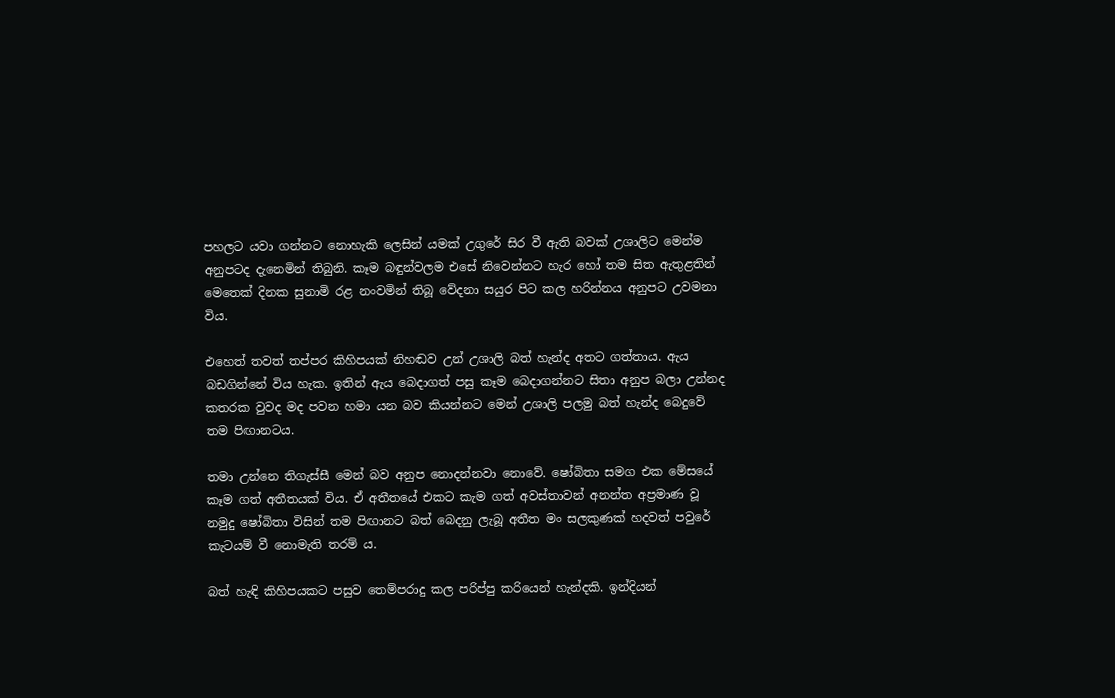පහලට යවා ගන්නට නොහැකි ලෙසින් යමක් උගුරේ සිර වී ඇති බවක් උශාලිට මෙන්ම අනුපටද දැනෙමින් තිබුනි. කෑම බඳුන්වලම එසේ නිවෙන්නට හැර හෝ තම සිත ඇතුළතින් මෙතෙක් දිනක සුනාමි රළ නංවමින් තිබූ වේදනා සයුර පිට කල හරින්නය අනුපට උවමනා විය.

එහෙත් තවත් තප්පර කිහිපයක් නිහඬව උන් උශාලි බත් හැන්ද අතට ගත්තාය. ඇය බඩගින්නේ විය හැක. ඉතින් ඇය බෙදාගත් පසු කෑම බෙදාගන්නට සිතා අනුප බලා උන්නද කතරක වුවද මද පවන හමා යන බව කියන්නට මෙන් උශාලි පලමු බත් හැන්ද බෙදුවේ තම පිඟානටය.

තමා උන්නෙ තිගැස්සී මෙන් බව අනුප නොදන්නවා නොවේ. ෂෝබිතා සමග එක මේසයේ කෑම ගත් අතීතයක් විය. ඒ අතීතයේ එකට කැම ගත් අවස්තාවන් අනන්ත අප්‍රමාණ වූ නමුදු ෂෝබිතා විසින් තම පිඟානට බත් බෙදනු ලැබූ අතීත මං සලකුණක් හදවත් පවුරේ කැටයම් වී නොමැති තරම් ය.

බත් හැඳි කිහිපයකට පසුව තෙම්පරාදු කල පරිප්පු කරියෙන් හැන්දකි. ඉන්දියන්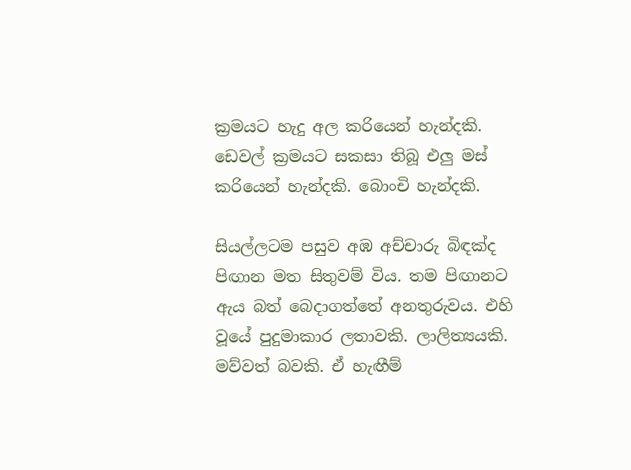ක්‍රමයට හැදු අල කරියෙන් හැන්දකි. ඩෙවල් ක්‍රමයට සකසා තිබූ එලු මස් කරියෙන් හැන්දකි. බොංචි හැන්දකි.

සියල්ලටම පසුව අඹ අච්චාරු බිඳක්ද පිඟාන මත සිතුවම් විය. තම පිඟානට ඇය බත් බෙදාගත්තේ අනතුරුවය. එහි වූයේ පුදුමාකාර ලතාවකි. ලාලිත්‍යයකි. මව්වත් බවකි. ඒ හැඟීම්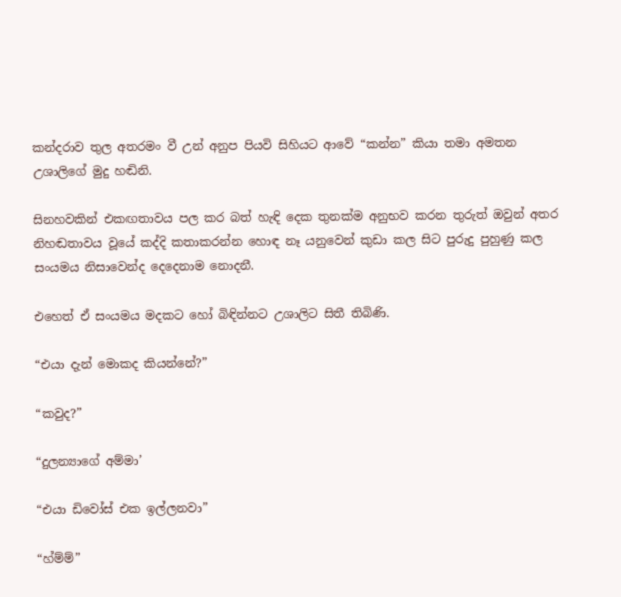කන්දරාව තුල අතරමං වී උන් අනුප පියවි සිහියට ආවේ “කන්න” කියා තමා අමතන උශාලිගේ මුදු හඬිනි.

සිනහවකින් එකඟතාවය පල කර බත් හැඳි දෙක තුනක්ම අනුභව කරන තුරුත් ඔවුන් අතර නිහඬතාවය වූයේ කද්දි කතාකරන්න හොඳ නෑ යනුවෙන් කුඩා කල සිට පුරුදු පුහුණු කල සං‍යමය නිසාවෙන්ද දෙදෙනාම නොදනී.

එහෙත් ඒ සං‍යමය මදකට හෝ බිඳින්නට උශාලිට සිතී තිබිණි.

“එයා දැන් මොකද කියන්නේ?”

“කවුද?”

“දුලන්‍යාගේ අම්මා’

“එයා ඩිවෝස් එක ඉල්ලනවා”

“හ්ම්ම්”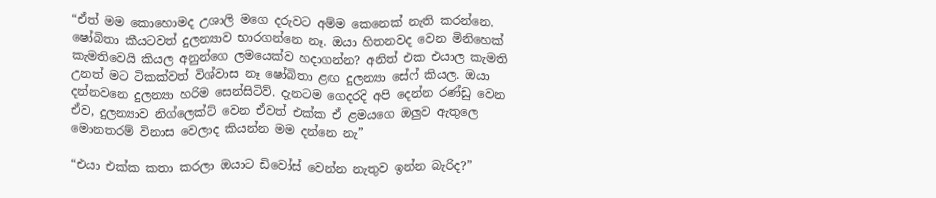“ඒත් මම කොහොමද උශාලි මගෙ දරුවට අම්ම කෙනෙක් නැති කරන්නෙ. ෂෝබිතා කීයටවත් දුලන්‍යාව භාරගන්නෙ නෑ. ඔයා හිතනවද වෙන මිනිහෙක් කැමතිවෙයි කියල අනුන්ගෙ ලමයෙක්ව හදාගන්න? අනිත් එක එයාල කැමති උනත් මට ටිකක්වත් විශ්වාස නෑ ෂෝබිතා ළඟ දුලන්‍යා සේෆ් කියල. ඔයා දන්නවනෙ දුලන්‍යා හරිම සෙන්සිටිව්. දැනටම ගෙදරදි අපි දෙන්න රණ්ඩු වෙන ඒව, දුලන්‍යාව නිග්ලෙක්ට් වෙන ඒවත් එක්ක ඒ ළමයගෙ ඔලුව ඇතුලෙ මොනතරම් විනාස වෙලාද කියන්න මම දන්නෙ නැ”

“එයා එක්ක කතා කරලා ඔයාට ඩිවෝස් වෙන්න නැතුව ඉන්න බැරිද?”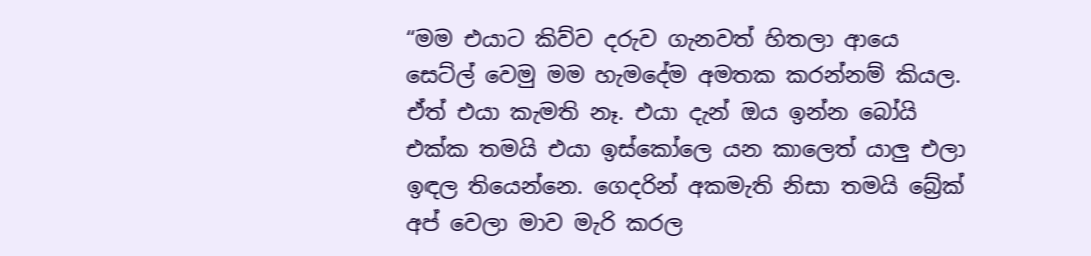“මම එයාට කිව්ව දරුව ගැනවත් හිතලා ආයෙ සෙට්ල් වෙමු මම හැමදේම අමතක කරන්නම් කියල. ඒත් එයා කැමති නෑ. එයා දැන් ඔය ඉන්න බෝයි එක්ක තමයි එයා ඉස්කෝලෙ යන කාලෙත් යාලු එලා ඉඳල තියෙන්නෙ. ගෙදරින් අකමැති නිසා තමයි බ්‍රේක් අප් වෙලා මාව මැරි කරල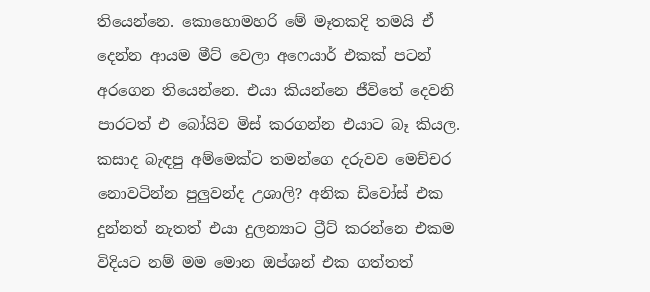තියෙන්නෙ. කොහොමහරි මේ මෑතකදි තමයි ඒ දෙන්න ආයම මීට් වෙලා අෆෙයාර් එකක් පටන් අරගෙන තියෙන්නෙ. එයා කියන්නෙ ජීවිතේ දෙවනි පාරටත් එ බෝයිව මිස් කරගන්න එයාට බෑ කියල. කසාද බැඳපු අම්මෙක්ට තමන්ගෙ දරුවව මෙච්චර නොවටින්න පුලුවන්ද උශාලි? අනික ඩිවෝස් එක දුන්නත් නැතත් එයා දුලන්‍යාට ට්‍රීට් කරන්නෙ එකම විදියට නම් මම මොන ඔප්ශන් එක ගත්තත්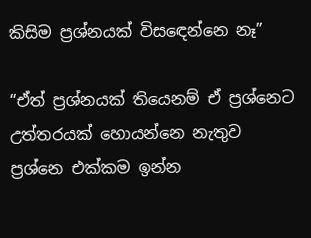කිසිම ප්‍රශ්නයක් විසඳෙන්නෙ නෑ”

“ඒත් ප්‍රශ්නයක් තියෙනම් ඒ ප්‍රශ්නෙට උත්තරයක් හොයන්නෙ නැතුව ප්‍රශ්නෙ එක්කම ඉන්න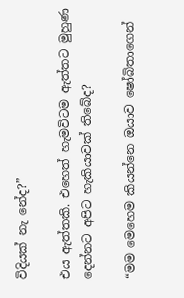විදියක් නැ නේද?”

එය ඇත්තකි. එහෙත් හැමවිටම ඇත්තට මුහුණ දෙන්නට අපිට හැකියාවක් තිබේද?

“මම මෙහෙම කියන්නෙ ඔයාව ෂෝබිතාගෙන්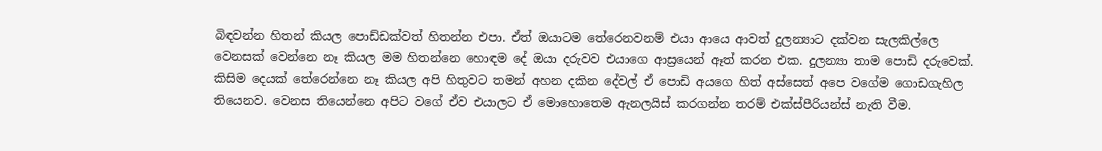බිඳවන්න හිතන් කියල පොඩ්ඩක්වත් හිතන්න එපා. ඒත් ඔයාටම තේරෙනවනම් එයා ආයෙ ආවත් දුලන්‍යාට දක්වන සැලකිල්ලෙ වෙනසක් වෙන්නෙ නෑ කියල මම හිතන්නෙ හොඳම දේ ඔයා දරුවව එයාගෙ ආස්‍රයෙන් ඈත් කරන එක. දුලන්‍යා තාම පොඩි දරුවෙක්. කිසිම දෙයක් තේරෙන්නෙ නෑ කියල අපි හිතුවට තමන් අහන දකින දේවල් ඒ පොඩි අයගෙ හිත් අස්සෙත් අපෙ වගේම ගොඩගැහිල තියෙනව. වෙනස තියෙන්නෙ අපිට වගේ ඒව එයාලට ඒ මොහොතෙම ඇනලයිස් කරගන්න තරම් එක්ස්පීරියන්ස් නැති වීම.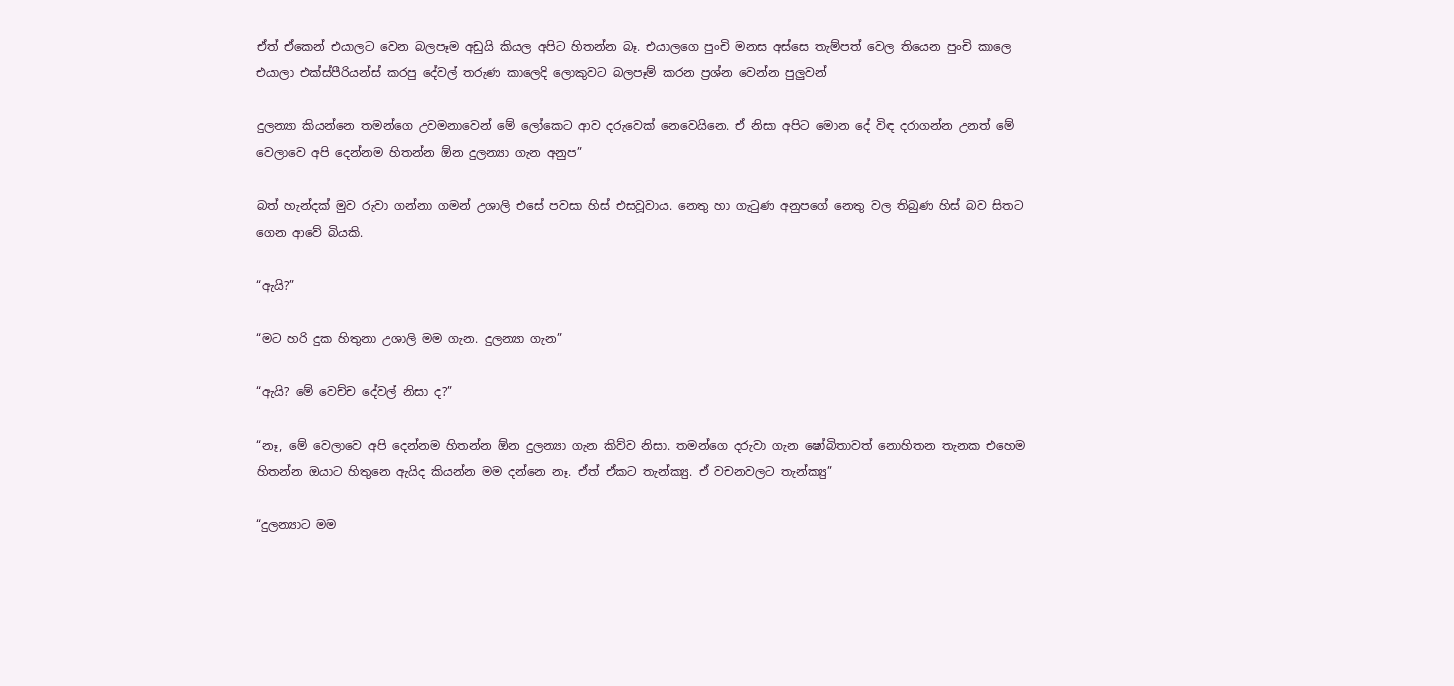ඒත් ඒකෙන් එයාලට වෙන බලපෑම අඩුයි කියල අපිට හිතන්න බෑ. එයාලගෙ පුංචි මනස අස්සෙ තැම්පත් වෙල තියෙන පුංචි කාලෙ එයාලා එක්ස්පීරියන්ස් කරපු දේවල් තරුණ කාලෙදි ලොකුවට බලපෑම් කරන ප්‍රශ්න වෙන්න පුලුවන්

දුලන්‍යා කියන්නෙ තමන්ගෙ උවමනාවෙන් මේ ලෝකෙට ආව දරුවෙක් නෙවෙයිනෙ. ඒ නිසා අපිට මොන දේ විඳ දරාගන්න උනත් මේ වෙලාවෙ අපි දෙන්නම හිතන්න ඕන දුලන්‍යා ගැන අනුප”

බත් හැන්දක් මුව රුවා ගන්නා ගමන් උශාලි එසේ පවසා හිස් එසවූවාය. නෙතු හා ගැටුණ අනුපගේ නෙතු වල තිබුණ හිස් බව සිතට ගෙන ආවේ බියකි.

“ඇයි?”

“මට හරි දුක හිතුනා උශාලි මම ගැන. දුලන්‍යා ගැන”

“ඇයි? මේ වෙච්ච දේවල් නිසා ද?”

“නෑ, මේ වෙලාවෙ අපි දෙන්නම හිතන්න ඕන දුලන්‍යා ගැන කිව්ව නිසා. තමන්ගෙ දරුවා ගැන ෂෝබිතාවත් නොහිතන තැනක එහෙම හිතන්න ඔයාට හිතුනෙ ඇයිද කියන්න මම දන්නෙ නෑ. ඒත් ඒකට තැන්ක්‍යු. ඒ වචනවලට තැන්ක්‍යු”

“දුලන්‍යාට මම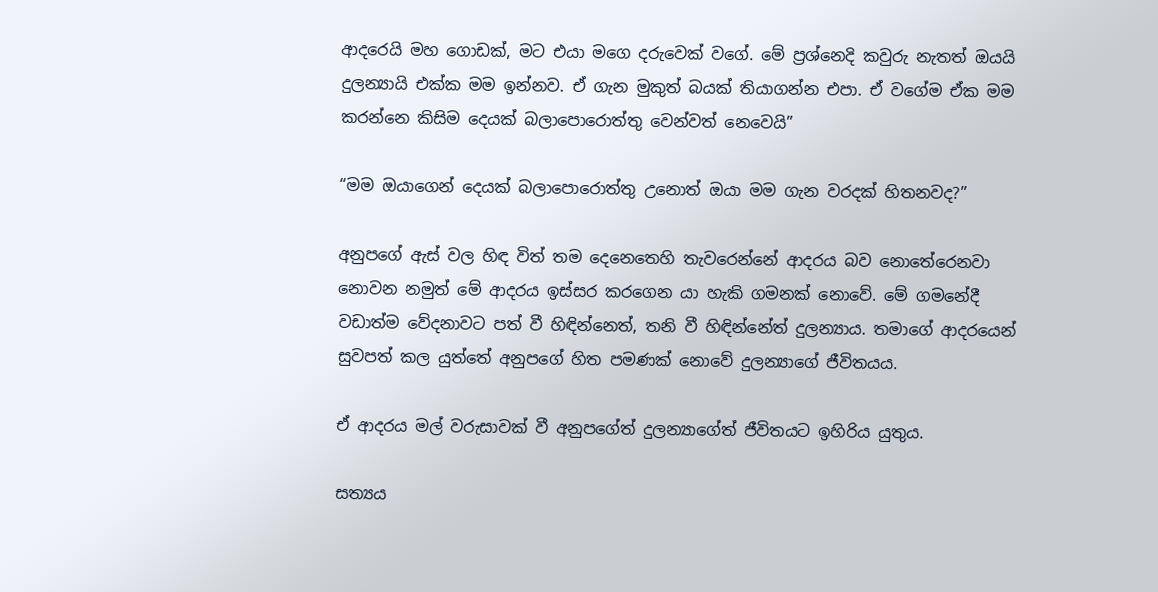ආදරෙයි මහ ගොඩක්, මට එයා මගෙ දරුවෙක් වගේ. මේ ප්‍රශ්නෙදි කවුරු නැතත් ඔයයි දුලන්‍යායි එක්ක මම ඉන්නව. ඒ ගැන මුකුත් බයක් තියාගන්න එපා. ඒ වගේම ඒක මම කරන්නෙ කිසිම දෙයක් බලාපොරොත්තු වෙන්වත් නෙවෙයි”

“මම ඔයාගෙන් දෙයක් බලාපොරොත්තු උනොත් ඔයා මම ගැන වරදක් හිතනවද?”

අනුපගේ ඇස් වල හිඳ විත් තම දෙනෙතෙහි තැවරෙන්නේ ආදරය බව නොතේරෙනවා නොවන නමුත් මේ ආදරය ඉස්සර කරගෙන යා හැකි ගමනක් නොවේ. මේ ගමනේදී වඩාත්ම වේදනාවට පත් වී හිඳින්නෙත්, තනි වී හිඳින්නේත් දුලන්‍යාය. තමාගේ ආදරයෙන් සුවපත් කල යුත්තේ අනුපගේ හිත පමණක් නොවේ දුලන්‍යාගේ ජීවිතයය.

ඒ ආදරය මල් වරුසාවක් වී අනුපගේත් දුලන්‍යාගේත් ජීවිතයට ඉහිරිය යුතුය.

සත්‍යය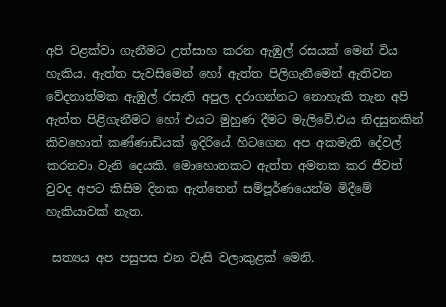අපි වළක්වා ගැනීමට උත්සාහ කරන ඇඹුල් රසයක් මෙන් විය හැකිය. ඇත්ත පැවසිමෙන් හෝ ඇත්ත පිලිගැනීමෙන් ඇතිවන වේදනාත්මක ඇඹුල් රසැති අපුල දරාගන්නට නොහැකි තැන අපි ඇත්ත පිළිගැනීමට හෝ එයට මුහුණ දීමට මැලිවේ.එය නිදසුනකින් කිවහොත් කණ්ණාඩියක් ඉදිරියේ හිටගෙන අප අකමැති දේවල් කරනවා වැනි දෙයකි. මොහොතකට ඇත්ත අමතක කර ජීවත් වුවද අපට කිසිම දිනක ඇත්තෙන් සම්පූර්ණයෙන්ම මිදීමේ හැකියාවක් නැත.

 සත්‍යය අප පසුපස එන වැසි වලාකුළක් මෙනි.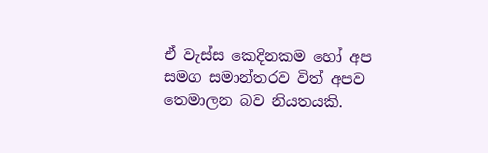ඒ වැස්ස කෙදිනකම හෝ අප සමග සමාන්තරව විත් අපව තෙමාලන බව නියතයකි.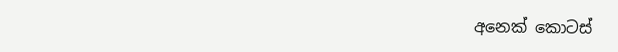අනෙක් කොටස්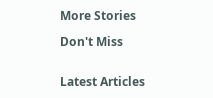More Stories

Don't Miss


Latest Articles